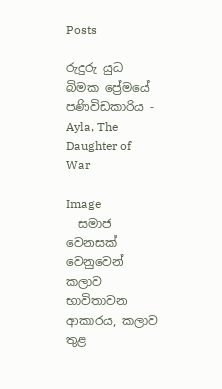Posts

රුදුරු යුධ බිමක ප්‍රේමයේ පණිවිඩකාරිය - Ayla, The Daughter of War

Image
  සමාජ වෙනසක් වෙනුවෙන් කලාව භාවිතාවන ආකාරය, කලාව තුළ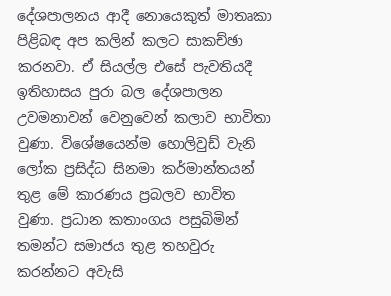දේශපාලනය ආදී නොයෙකුත් මාතෘකා පිළිබඳ අප කලින් කලට සාකච්ඡා කරනවා. ඒ සියල්ල එසේ පැවතියදී ඉතිහාසය පුරා බල දේශපාලන උවමනාවන් වෙනුවෙන් කලාව භාවිතා වුණා. විශේෂයෙන්ම හොලිවුඩ් වැනි ලෝක ප්‍රසිද්ධ සිනමා කර්මාන්තයන් තුළ මේ කාරණය ප්‍රබලව භාවිත වුණා. ප්‍රධාන කතාංගය පසුබිමින් තමන්ට සමාජය තුළ තහවුරු කරන්නට අවැසි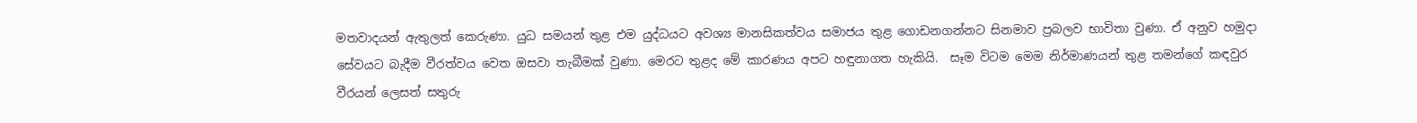මතවාදයන් ඇතුලත් කෙරුණා. යුධ සමයන් තුළ එම යුද්ධයට අවශ්‍ය මානසිකත්වය සමාජය තුළ ගොඩනගන්නට සිනමාව ප්‍රබලව භාවිතා වුණා. ඒ අනුව හමුදා සේවයට බැදීම වීරත්වය වෙත ඔසවා තැබීමක් වුණා. මෙරට තුළද මේ කාරණය අපට හඳුනාගත හැකියි.  සෑම විටම මෙම නිර්මාණයන් තුළ තමන්ගේ කඳවුර වීරයන් ලෙසත් සතුරු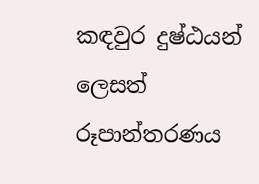කඳවුර දුෂ්ඨයන් ලෙසත් රූපාන්තරණය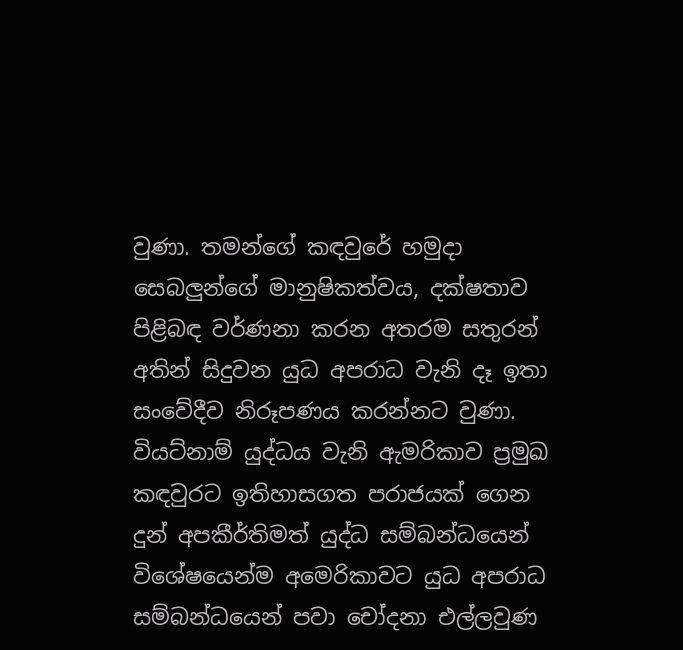වුණා. තමන්ගේ කඳවුරේ හමුදා සෙබලුන්ගේ මානුෂිකත්වය, දක්ෂතාව පිළිබඳ වර්ණනා කරන අතරම සතුරන් අතින් සිදුවන යුධ අපරාධ වැනි දෑ ඉතා සංවේදීව නිරූපණය කරන්නට වුණා.  වියට්නාම් යුද්ධය වැනි ඇමරිකාව ප්‍රමුඛ කඳවුරට ඉතිහාසගත පරාජයක් ගෙන දුන් අපකීර්තිමත් යුද්ධ සම්බන්ධයෙන් විශේෂයෙන්ම අමෙරිකාවට යුධ අපරාධ සම්බන්ධයෙන් පවා චෝදනා එල්ලවුණ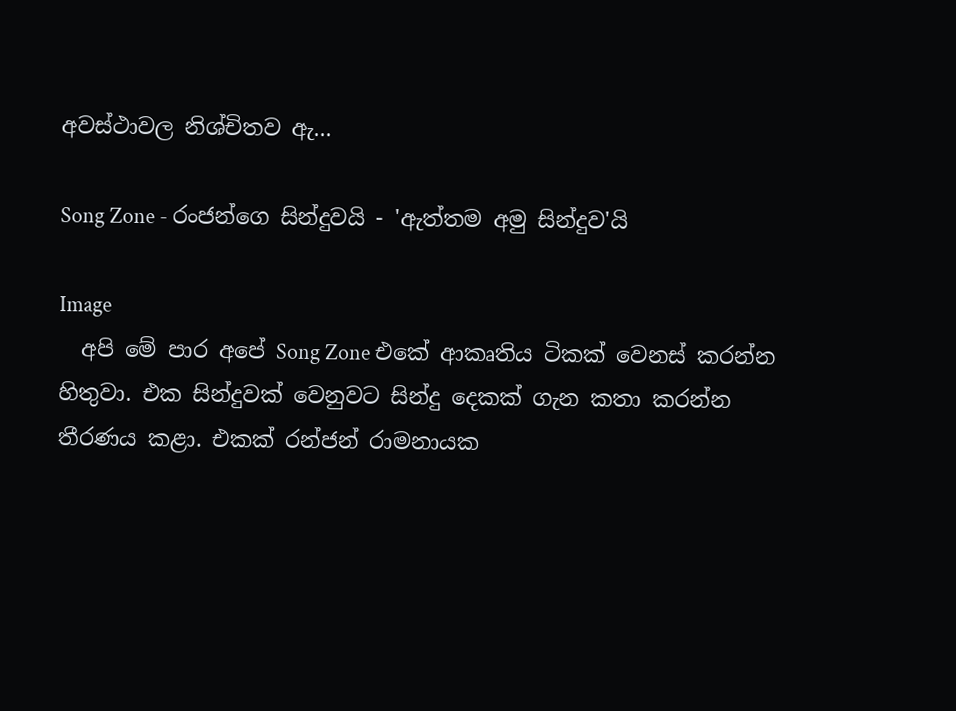අවස්ථාවල නිශ්චිතව ඇ...

Song Zone - රංජන්ගෙ සින්දුවයි - 'ඇත්තම අමු සින්දුව'යි

Image
  අපි මේ පාර අපේ Song Zone එකේ ආකෘතිය ටිකක් වෙනස් කරන්න හිතුවා. එක සින්දුවක් වෙනුවට සින්දු දෙකක් ගැන කතා කරන්න තීරණය කළා. එකක් රන්ජන් රාමනායක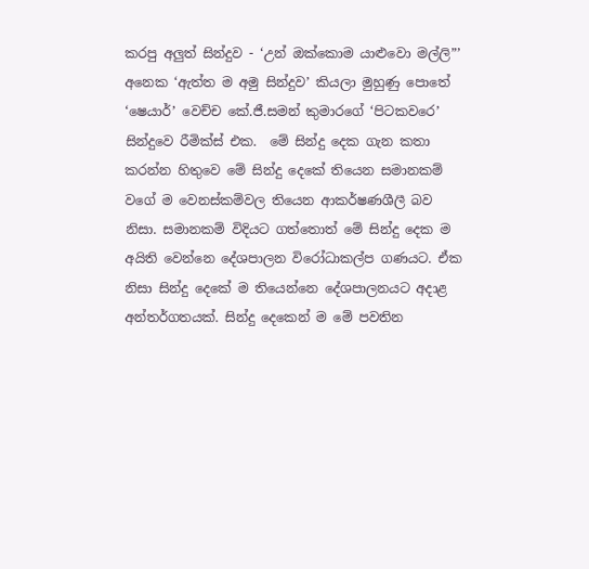කරපු අලු‍ත් සින්දුව - ‘උන් ඔක්කොම යාළුවො මල්ලි”’ අනෙක ‘ඇත්ත ම අමු සින්දුව’ කියලා මුහුණු පොතේ ‘ෂෙයාර්’ වෙච්ච කේ.ජී.සමන් කුමාරගේ ‘පිටකවරෙ’ සින්දුවෙ රීමික්ස් එක.  මේ සින්දු දෙක ගැන කතා කරන්න හිතුවෙ මේ සින්දු දෙකේ තියෙන සමානකම් වගේ ම වෙනස්කම්වල තියෙන ආකර්ෂණශීලී බව නිසා. සමානකම් විදියට ගත්තොත් මේ සින්දු දෙක ම අයිති වෙන්නෙ දේශපාලන විරෝධාකල්ප ගණයට. ඒක නිසා සින්දු දෙකේ ම තියෙන්නෙ දේශපාලනයට අදාළ අන්තර්ගතයක්. සින්දු දෙකෙන් ම මේ පවතින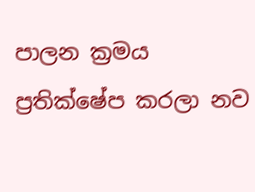පාලන ක්‍රමය ප්‍රතික්ෂේප කරලා නව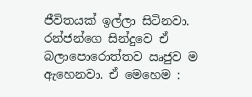ජීවිතයක් ඉල්ලා සිටිනවා. රන්ජන්ගෙ සින්දුවෙ ඒ බලාපොරොත්තව ඍජුව ම ඇහෙනවා. ඒ මෙහෙම :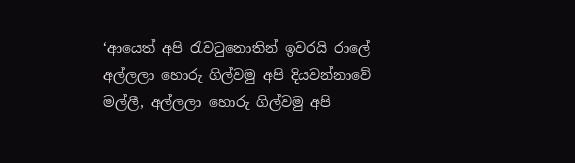‘ආයෙත් අපි රැවටුනොතින් ඉවරයි රාලේ අල්ලලා හොරු ගිල්වමු අපි‍ දියවන්නාවේ මල්ලී, අල්ලලා හොරු ගිල්වමු අපි‍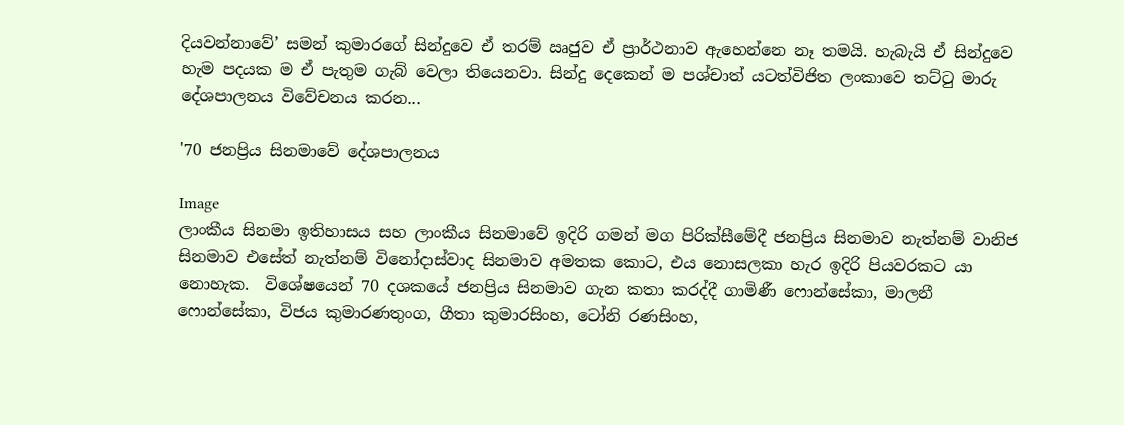දියවන්නාවේ’ සමන් කුමාරගේ සින්දුවෙ ඒ තරම් ඍජුව ඒ ප්‍රාර්ථනාව ඇහෙන්නෙ නෑ තමයි. හැබැයි ඒ සින්දුවෙ හැම පදයක ම ඒ පැතුම ගැබ් වෙලා තියෙනවා. සින්දු දෙකෙන් ම පශ්චාත් යටත්විජිත ලංකාවෙ තට්ටු මාරු දේශපාලනය විවේචනය කරන...

'70 ජනප්‍රිය සිනමාවේ දේශපාලනය

Image
ලාංකීය සිනමා ඉතිහාසය සහ ලාංකීය සිනමාවේ ඉදිරි ගමන් මග පිරික්සීමේදී ජනප්‍රිය සිනමාව නැත්නම් වානිජ සිනමාව එසේත් නැත්නම් විනෝදාස්වාද සිනමාව අමතක කොට, එය නොසලකා හැර ඉදිරි පියවරකට යා නොහැක.  විශේෂයෙන් 70 දශකයේ ජනප්‍රිය සිනමාව ගැන කතා කරද්දී ගාමිණී ෆොන්සේකා, මාලනී ෆොන්සේකා, විජය කුමාරණතුංග, ගීතා කුමාරසිංහ, ටෝනි රණසිංහ,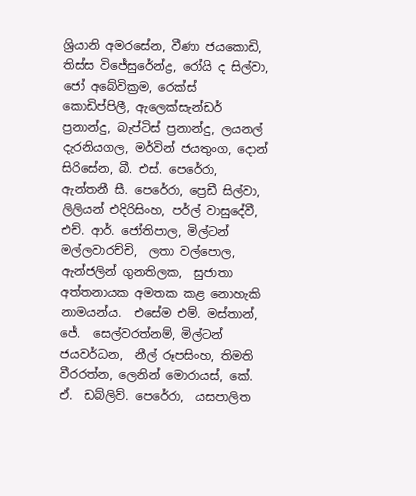ශ්‍රියානි අමරසේන, වීණා ජයකොඩි, තිස්ස විජේසුරේන්ද්‍ර, රෝයි ද සිල්වා, ජෝ අබේවික්‍රම, රෙක්ස් කොඩිප්පිලී, ඇලෙක්සැන්ඩර් ප්‍රනාන්දු, බැප්ටිස් ප්‍රනාන්දු, ලයනල් දැරනියගල, මර්වින් ජයතුංග, දොන් සිරිසේන, බී. එස්. පෙරේරා, ඇන්තනී සී. පෙරේරා, ප්‍රෙඩී සිල්වා, ලිලියන් එදිරිසිංහ, පර්ල් වාසුදේවී, එච්. ආර්. ජෝතිපාල, මිල්ටන් මල්ලවාරච්චි,  ලතා වල්පොල,  ඇන්ජලින් ගුනතිලක,  සුජාතා අත්තනායක අමතක කළ නොහැකි නාමයන්ය.  එසේම එම්. මස්තාන්,  ජේ.  සෙල්වරත්නම්, මිල්ටන් ජයවර්ධන,  නීල් රූපසිංහ, තිමති වීරරත්න, ලෙනින් මොරායස්, කේ. ඒ.  ඩබ්ලිව්. පෙරේරා,  යසපාලිත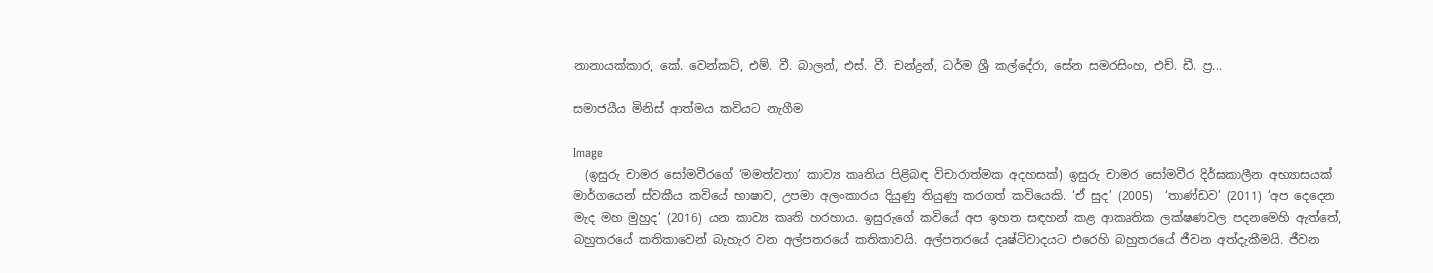නානායක්කාර, කේ. වෙන්කට්, එම්. වී. බාලන්, එස්. වී. චන්ද්‍රන්, ධර්ම ශ්‍රී කල්දේරා, සේන සමරසිංහ, එච්. ඩී. ප්‍ර...

සමාජයීය මිනිස් ආත්මය කවියට නැගීම

Image
  (ඉසුරු චාමර සෝමවීරගේ ‘මමත්වතා’ කාව්‍ය කෘතිය පිළිබඳ විචාරාත්මක අදහසක්) ඉසුරු චාමර සෝමවීර දිර්ඝකාලීන අභ්‍යාසයක් මාර්ගයෙන් ස්වකීය කවියේ භාෂාව, උපමා අලංකාරය දියුණු තියුණු කරගත් කවියෙකි. ‘ඒ සුද’ (2005)  ‘තාණ්ඩව’ (2011) ‘අප දෙදෙන මැද මහ මුහුද’ (2016) යන කාව්‍ය කෘති හරහාය. ඉසුරුගේ කවියේ අප ඉහත සඳහන් කළ ආකෘතික ලක්ෂණවල පදනමෙහි ඇත්තේ, බහුතරයේ කතිකාවෙන් බැහැර වන අල්පතරයේ කතිකාවයි. අල්පතරයේ දෘෂ්ටිවාදයට එරෙහි බහුතරයේ ජීවන අත්දැකීමයි. ජීවන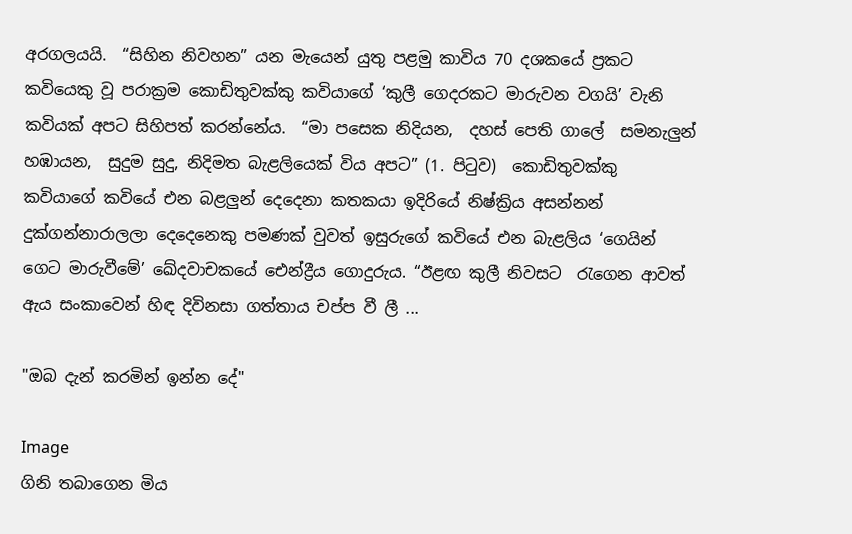අරගලයයි.  “සිහින නිවහන” යන මැයෙන් යුතු පළමු කාවිය 70 දශකයේ ප්‍රකට කවියෙකු වූ පරාක්‍රම කොඩිතුවක්කු කවියාගේ ‘කුලී ගෙදරකට මාරුවන වගයි’ වැනි කවියක් අපට සිහිපත් කරන්නේය.  “මා පසෙක නිදියන,  දහස් පෙති ගාලේ  සමනැලුන් හඹායන,  සුදුම සුදු, නිදිමත බැළලියෙක් විය අපට” (1. පිටුව)  කොඩිතුවක්කු කවියාගේ කවියේ එන බළලුන් දෙදෙනා කතකයා ඉදිරියේ නිෂ්ක්‍රිය අසන්නන් දුක්ගන්නාරාලලා දෙදෙනෙකු පමණක් වුවත් ඉසුරුගේ කවියේ එන බැළලිය ‘ගෙයින් ගෙට මාරුවීමේ’ ඛේදවාචකයේ ඓන්ද්‍රීය ගොදුරුය. “ඊළඟ කුලී නිවසට  රැගෙන ආවත් ඇය සංකාවෙන් හිඳ දිවිනසා ගත්තාය චප්ප වී ලී ...

"ඔබ දැන් කරමින් ඉන්න දේ"

Image
ගිනි තබාගෙන මිය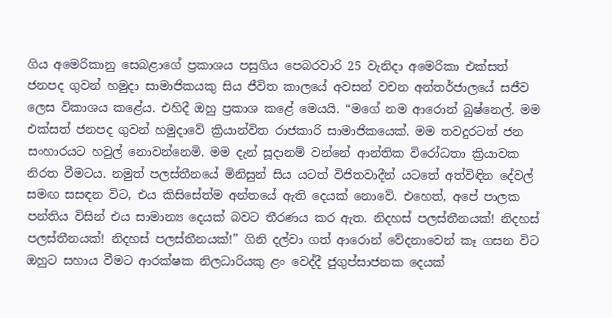ගිය අමෙරිකානු සෙබළාගේ ප්‍රකාශය පසුගිය පෙබරවාරි 25 වැනිදා අමෙරිකා එක්සත් ජනපද ගුවන් හමුදා සාමාජිකයකු සිය ජීවිත කාලයේ අවසන් වචන අන්තර්ජාලයේ සජීව ලෙස විකාශය කළේය. එහිදී ඔහු ප්‍රකාශ කළේ මෙයයි. “මගේ නම ආරොන් බුෂ්නෙල්. මම එක්සත් ජනපද ගුවන් හමුදාවේ ක්‍රියාන්විත රාජකාරි සාමාජිකයෙක්. මම තවදුරටත් ජන සංහාරයට හවුල් නොවන්නෙමි. මම දැන් සූදානම් වන්නේ ආන්තික විරෝධතා ක්‍රියාවක නිරත වීමටය. නමුත් පලස්තීනයේ මිනිසුන් සිය යටත් විජිතවාදීන් යටතේ අත්විඳින දේවල් සමඟ සසඳන විට, එය කිසිසේත්ම අන්තයේ ඇති දෙයක් නොවේ. එහෙත්, අපේ පාලක පන්තිය විසින් එය සාමාන්‍ය දෙයක් බවට තීරණය කර ඇත. නිදහස් පලස්තීනයක්! නිදහස් පලස්තීනයක්! නිදහස් පලස්තීනයක්!” ගිනි දල්වා ගත් ආරොන් වේදනාවෙන් කෑ ගසන විට ඔහුට සහාය වීමට ආරක්ෂක නිලධාරියකු ළං වෙද්දී ජුගුප්සාජනක දෙයක්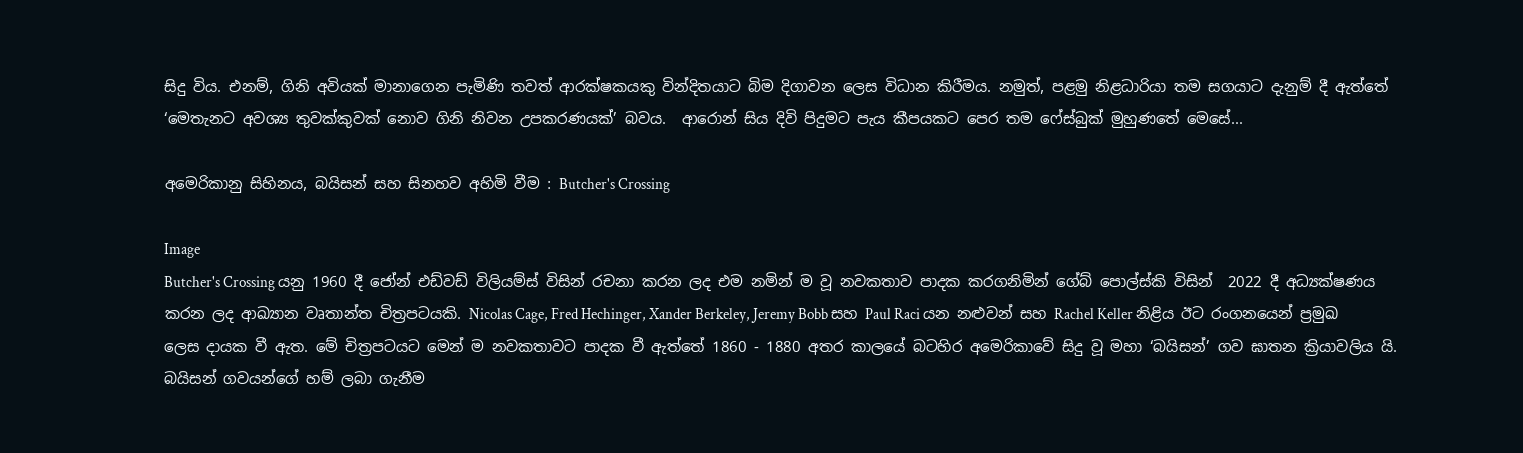සිදු විය. එනම්, ගිනි අවියක් මානාගෙන පැමිණි තවත් ආරක්ෂකයකු වින්දිතයාට බිම දිගාවන ලෙස විධාන කිරීමය. නමුත්, පළමු නිළධාරියා තම සගයාට දැනුම් දී ඇත්තේ ‘මෙතැනට අවශ්‍ය තුවක්කුවක් නොව ගිනි නිවන උපකරණයක්’ බවය.  ආරොන් සිය දිවි පිදුමට පැය කීපයකට පෙර තම ෆේස්බුක් මුහුණතේ මෙසේ...

අමෙරිකානු සිහිනය, බයිසන් සහ සිනහව අහිමි වීම : Butcher's Crossing

Image
Butcher's Crossing යනු 1960 දී ජෝන් එඩ්වඩ් විලියම්ස් විසින් රචනා කරන ලද එම නමින් ම වූ නවකතාව පාදක කරගනිමින් ගේබ් පොල්ස්කි විසින්  2022 දී අධ්‍යක්ෂණය කරන ලද ආඛ්‍යාන වෘතාන්ත චිත්‍රපටයකි. Nicolas Cage, Fred Hechinger, Xander Berkeley, Jeremy Bobb සහ Paul Raci යන නළුවන් සහ Rachel Keller නිළිය ඊට රංගනයෙන් ප්‍රමුඛ ලෙස දායක වී ඇත. මේ චිත්‍රපටයට මෙන් ම නවකතාවට පාදක වී ඇත්තේ 1860 - 1880 අතර කාලයේ බටහිර අමෙරිකාවේ සිදු වූ මහා ‘බයිසන්’ ගව ඝාතන ක්‍රියාවලිය යි. බයිසන් ගවයන්ගේ හම් ලබා ගැනීම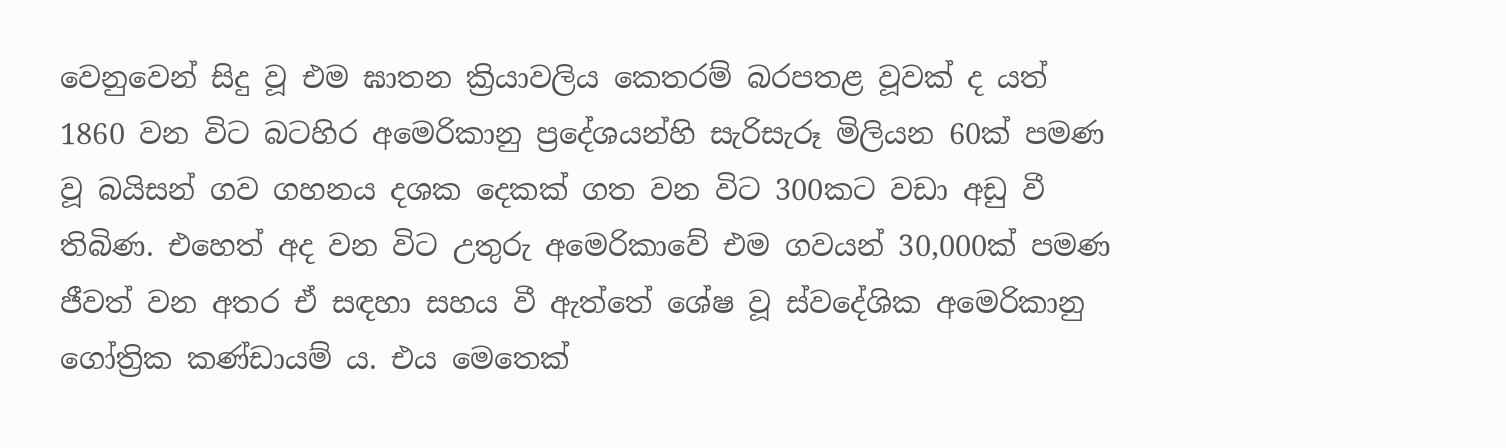වෙනුවෙන් සිදු වූ එම ඝාතන ක්‍රියාවලිය කෙතරම් බරපතළ වූවක් ද යත් 1860 වන විට බටහිර අමෙරිකානු ප්‍රදේශයන්හි සැරිසැරූ මිලියන 60ක් පමණ වූ බයිසන් ගව ගහනය දශක දෙකක් ගත වන විට 300කට වඩා අඩු වී තිබිණ. එහෙත් අද වන විට උතුරු අමෙරිකාවේ එම ගවයන් 30,000ක් පමණ ජීවත් වන අතර ඒ සඳහා සහය වී ඇත්තේ ශේෂ වූ ස්වදේශික අමෙරිකානු ගෝත්‍රික කණ්ඩායම් ය. එය මෙතෙක්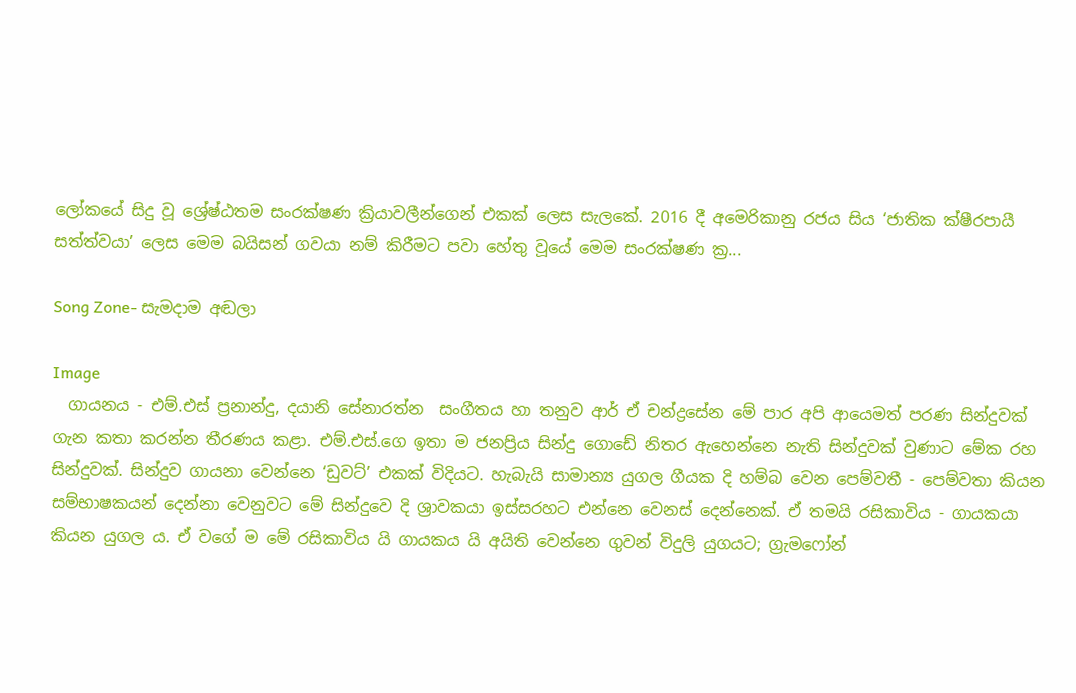ලෝකයේ සිදු වූ ශ්‍රේෂ්ඨතම සංරක්ෂණ ක්‍රියාවලීන්ගෙන් එකක් ලෙස සැලකේ. 2016 දී අමෙරිකානු රජය සිය ‘ජාතික ක්ෂීරපායී සත්ත්වයා’ ලෙස මෙම බයිසන් ගවයා නම් කිරීමට පවා හේතු වූයේ මෙම සංරක්ෂණ ක්‍ර...

Song Zone- සැමදාම අඬලා

Image
  ගායනය - එම්.එස් ප්‍රනාන්දු, දයානි සේනාරත්න  සංගීතය හා තනුව ආර් ඒ චන්ද්‍රසේන මේ පාර අපි ආයෙමත් පරණ සින්දුවක් ගැන කතා කරන්න තීරණය කළා. එම්.එස්.ගෙ ඉතා ම ජනප්‍රිය සින්දු ගොඩේ නිතර ඇහෙන්නෙ නැති සින්දුවක් වුණාට මේක රහ සින්දුවක්. සින්දුව ගායනා වෙන්නෙ ‘ඩුවට්’ එකක් විදියට. හැබැයි සාමාන්‍ය යුගල ගීයක දි හම්බ වෙන පෙම්වතී - පෙම්වතා කියන සම්භාෂකයන් දෙන්නා වෙනුවට මේ සින්දුවෙ දි ශ්‍රාවකයා ඉස්සරහට එන්නෙ වෙනස් දෙන්නෙක්. ඒ තමයි රසිකාවිය - ගායකයා කියන යුගල ය. ඒ වගේ ම මේ රසිකාවිය යි ගායකය යි අයිති වෙන්නෙ ගුවන් විදුලි යුගයට; ග්‍රැමෆෝන්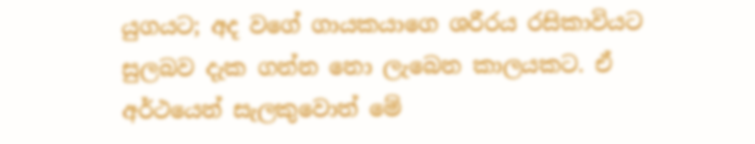යුගයට; අද වගේ ගායකයාගෙ ශරීරය රසිකාවියට සුලබව දැක ගන්න නො ලැබෙන කාලයකට. ඒ අර්ථයෙන් සැලකුවොත් මේ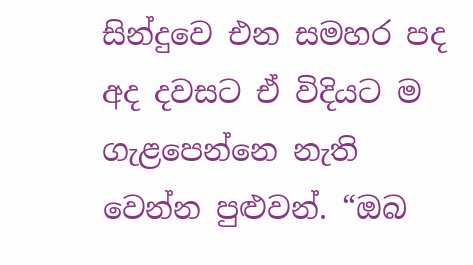සින්දුවෙ එන සමහර පද අද දවසට ඒ විදියට ම ගැළපෙන්නෙ නැති වෙන්න පුළුවන්. “ඔබ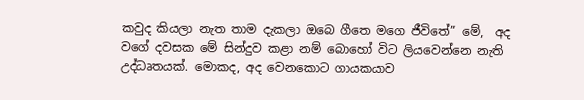කවුද කියලා නැත තාම දැකලා ඔබෙ ගීතෙ මගෙ ජීවිතේ” මේ,  අද වගේ දවසක මේ සින්දුව කළා නම් බොහෝ විට ලියවෙන්නෙ නැති උද්ධෘතයක්. මොකද, අද වෙනකොට ගායකයාව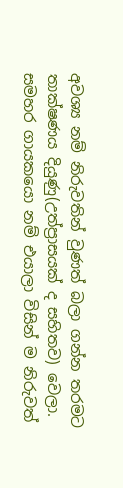අවශ්‍ය නම් නිරුවතින් වුණත් බලා ගන්න තරමට තාක්ෂණය දියුණු(උත්ප්‍රාසයක් ද සහිතව) වෙලා. සමහර ගායකයො නම් එයාලා විසින් ම නිරුවත්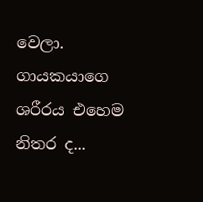වෙලා. ගායකයාගෙ ශරීරය එහෙම නිතර ද...